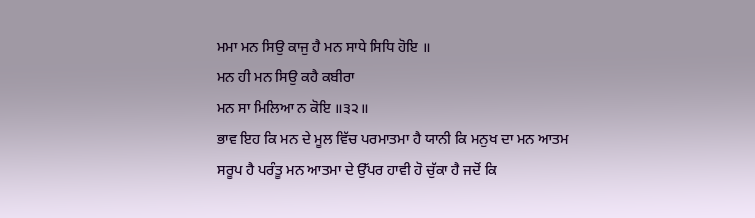ਮਮਾ ਮਨ ਸਿਉ ਕਾਜੁ ਹੈ ਮਨ ਸਾਧੇ ਸਿਧਿ ਹੋਇ ॥
ਮਨ ਹੀ ਮਨ ਸਿਉ ਕਹੈ ਕਬੀਰਾ
ਮਨ ਸਾ ਮਿਲਿਆ ਨ ਕੋਇ ॥੩੨॥
ਭਾਵ ਇਹ ਕਿ ਮਨ ਦੇ ਮੂਲ ਵਿੱਚ ਪਰਮਾਤਮਾ ਹੈ ਯਾਨੀ ਕਿ ਮਨੁਖ ਦਾ ਮਨ ਆਤਮ
ਸਰੂਪ ਹੈ ਪਰੰਤੂ ਮਨ ਆਤਮਾ ਦੇ ਉੱਪਰ ਹਾਵੀ ਹੋ ਚੁੱਕਾ ਹੈ ਜਦੋਂ ਕਿ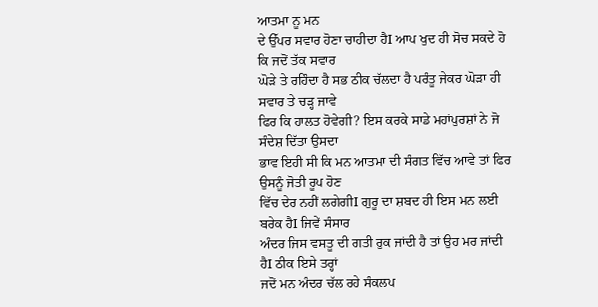ਆਤਮਾ ਨੂ ਮਨ
ਦੇ ਉੱਪਰ ਸਵਾਰ ਹੋਣਾ ਚਾਹੀਦਾ ਹੈI ਆਪ ਖੁਦ ਹੀ ਸੋਚ ਸਕਦੇ ਹੋ ਕਿ ਜਦੋਂ ਤੱਕ ਸਵਾਰ
ਘੋੜੇ ਤੇ ਰਹਿੰਦਾ ਹੈ ਸਭ ਠੀਕ ਚੱਲਦਾ ਹੈ ਪਰੰਤੂ ਜੇਕਰ ਘੋੜਾ ਹੀ ਸਵਾਰ ਤੇ ਚੜ੍ਹ ਜਾਵੇ
ਫਿਰ ਕਿ ਹਾਲਤ ਹੋਵੇਗੀ? ਇਸ ਕਰਕੇ ਸਾਡੇ ਮਹਾਂਪੁਰਸ਼ਾਂ ਨੇ ਜੋ ਸੰਦੇਸ਼ ਦਿੱਤਾ ਉਸਦਾ
ਭਾਵ ਇਹੀ ਸੀ ਕਿ ਮਨ ਆਤਮਾ ਦੀ ਸੰਗਤ ਵਿੱਚ ਆਵੇ ਤਾਂ ਫਿਰ ਉਸਨੂੰ ਜੋਤੀ ਰੂਪ ਹੋਣ
ਵਿੱਚ ਦੇਰ ਨਹੀਂ ਲਗੇਗੀI ਗੁਰੂ ਦਾ ਸ਼ਬਦ ਹੀ ਇਸ ਮਨ ਲਈ ਬਰੇਕ ਹੈI ਜਿਵੇਂ ਸੰਸਾਰ
ਅੰਦਰ ਜਿਸ ਵਸਤੂ ਦੀ ਗਤੀ ਰੁਕ ਜਾਂਦੀ ਹੈ ਤਾਂ ਉਹ ਮਰ ਜਾਂਦੀ ਹੈI ਠੀਕ ਇਸੇ ਤਰ੍ਹਾਂ
ਜਦੋਂ ਮਨ ਅੰਦਰ ਚੱਲ ਰਹੇ ਸੰਕਲਪ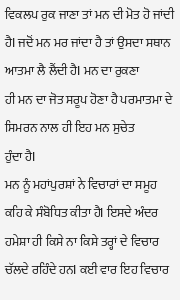ਵਿਕਲਪ ਰੁਕ ਜਾਣਾ ਤਾਂ ਮਨ ਦੀ ਮੋਤ ਹੋ ਜਾਂਦੀ
ਹੈI ਜਦੋਂ ਮਨ ਮਰ ਜਾਂਦਾ ਹੈ ਤਾਂ ਉਸਦਾ ਸਥਾਨ ਆਤਮਾ ਲੈ ਲੈਂਦੀ ਹੈI ਮਨ ਦਾ ਰੁਕਣਾ
ਹੀ ਮਨ ਦਾ ਜੋਤ ਸਰੂਪ ਹੋਣਾ ਹੈ ਪਰਮਾਤਮਾ ਦੇ ਸਿਮਰਨ ਨਾਲ ਹੀ ਇਹ ਮਨ ਸੁਚੇਤ
ਹੁੰਦਾ ਹੈI
ਮਨ ਨੂੰ ਮਹਾਂਪੁਰਸ਼ਾਂ ਨੇ ਵਿਚਾਰਾਂ ਦਾ ਸਮੂਹ ਕਹਿ ਕੇ ਸੰਬੋਧਿਤ ਕੀਤਾ ਹੈI ਇਸਦੇ ਅੰਦਰ
ਹਮੇਸ਼ਾ ਹੀ ਕਿਸੇ ਨਾ ਕਿਸੇ ਤਰ੍ਹਾਂ ਦੇ ਵਿਚਾਰ ਚੱਲਦੇ ਰਹਿੰਦੇ ਹਨI ਕਈ ਵਾਰ ਇਹ ਵਿਚਾਰ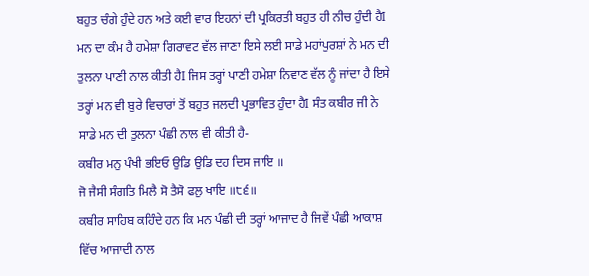ਬਹੁਤ ਚੰਗੇ ਹੁੰਦੇ ਹਨ ਅਤੇ ਕਈ ਵਾਰ ਇਹਨਾਂ ਦੀ ਪ੍ਰਕਿਰਤੀ ਬਹੁਤ ਹੀ ਨੀਚ ਹੁੰਦੀ ਹੈI
ਮਨ ਦਾ ਕੰਮ ਹੈ ਹਮੇਸ਼ਾ ਗਿਰਾਵਟ ਵੱਲ ਜਾਣਾ ਇਸੇ ਲਈ ਸਾਡੇ ਮਹਾਂਪੁਰਸ਼ਾਂ ਨੇ ਮਨ ਦੀ
ਤੁਲਨਾ ਪਾਣੀ ਨਾਲ ਕੀਤੀ ਹੈI ਜਿਸ ਤਰ੍ਹਾਂ ਪਾਣੀ ਹਮੇਸ਼ਾ ਨਿਵਾਣ ਵੱਲ ਨੂੰ ਜਾਂਦਾ ਹੈ ਇਸੇ
ਤਰ੍ਹਾਂ ਮਨ ਵੀ ਬੁਰੇ ਵਿਚਾਰਾਂ ਤੋਂ ਬਹੁਤ ਜਲਦੀ ਪ੍ਰਭਾਵਿਤ ਹੁੰਦਾ ਹੈI ਸੰਤ ਕਬੀਰ ਜੀ ਨੇ
ਸਾਡੇ ਮਨ ਦੀ ਤੁਲਨਾ ਪੰਛੀ ਨਾਲ ਵੀ ਕੀਤੀ ਹੈ-
ਕਬੀਰ ਮਨੁ ਪੰਖੀ ਭਇਓ ਉਡਿ ਉਡਿ ਦਹ ਦਿਸ ਜਾਇ ॥
ਜੋ ਜੈਸੀ ਸੰਗਤਿ ਮਿਲੈ ਸੋ ਤੈਸੋ ਫਲੁ ਖਾਇ ॥੮੬॥
ਕਬੀਰ ਸਾਹਿਬ ਕਹਿੰਦੇ ਹਨ ਕਿ ਮਨ ਪੰਛੀ ਦੀ ਤਰ੍ਹਾਂ ਆਜਾਦ ਹੈ ਜਿਵੇਂ ਪੰਛੀ ਆਕਾਸ਼
ਵਿੱਚ ਆਜਾਦੀ ਨਾਲ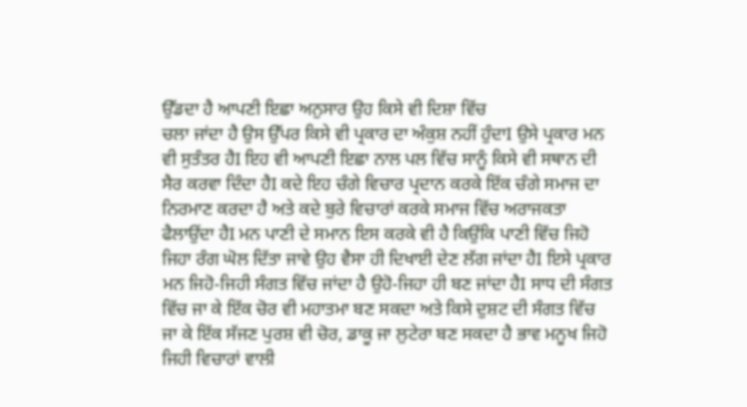ਉੱਡਦਾ ਹੈ ਆਪਣੀ ਇਛਾ ਅਨੁਸਾਰ ਉਹ ਕਿਸੇ ਵੀ ਦਿਸ਼ਾ ਵਿੱਚ
ਚਲਾ ਜਾਂਦਾ ਹੈ ਉਸ ਉੱਪਰ ਕਿਸੇ ਵੀ ਪ੍ਰਕਾਰ ਦਾ ਅੰਕੁਸ਼ ਨਹੀਂ ਹੁੰਦਾI ਉਸੇ ਪ੍ਰਕਾਰ ਮਨ
ਵੀ ਸੁਤੰਤਰ ਹੈI ਇਹ ਵੀ ਆਪਣੀ ਇਛਾ ਨਾਲ ਪਲ ਵਿੱਚ ਸਾਨੂੰ ਕਿਸੇ ਵੀ ਸਥਾਨ ਦੀ
ਸੈਰ ਕਰਵਾ ਦਿੰਦਾ ਹੈI ਕਦੇ ਇਹ ਚੰਗੇ ਵਿਚਾਰ ਪ੍ਰਦਾਨ ਕਰਕੇ ਇੱਕ ਚੰਗੇ ਸਮਾਜ ਦਾ
ਨਿਰਮਾਣ ਕਰਦਾ ਹੈ ਅਤੇ ਕਦੇ ਬੁਰੇ ਵਿਚਾਰਾਂ ਕਰਕੇ ਸਮਾਜ ਵਿੱਚ ਅਰਾਜਕਤਾ
ਫੈਲਾਉਂਦਾ ਹੈI ਮਨ ਪਾਣੀ ਦੇ ਸਮਾਨ ਇਸ ਕਰਕੇ ਵੀ ਹੈ ਕਿਉਂਕਿ ਪਾਣੀ ਵਿੱਚ ਜਿਹੋ
ਜਿਹਾ ਰੰਗ ਘੋਲ ਦਿੱਤਾ ਜਾਵੇ ਉਹ ਵੈਸਾ ਹੀ ਦਿਖਾਈ ਦੇਣ ਲੱਗ ਜਾਂਦਾ ਹੈI ਇਸੇ ਪ੍ਰਕਾਰ
ਮਨ ਜਿਹੋ-ਜਿਹੀ ਸੰਗਤ ਵਿੱਚ ਜਾਂਦਾ ਹੈ ਉਹੋ-ਜਿਹਾ ਹੀ ਬਣ ਜਾਂਦਾ ਹੈI ਸਾਧ ਦੀ ਸੰਗਤ
ਵਿੱਚ ਜਾ ਕੇ ਇੱਕ ਚੋਰ ਵੀ ਮਹਾਤਮਾ ਬਣ ਸਕਦਾ ਅਤੇ ਕਿਸੇ ਦੁਸ਼ਟ ਦੀ ਸੰਗਤ ਵਿੱਚ
ਜਾ ਕੇ ਇੱਕ ਸੱਜਣ ਪੁਰਸ਼ ਵੀ ਚੋਰ, ਡਾਕੂ ਜਾ ਲੁਟੇਰਾ ਬਣ ਸਕਦਾ ਹੈ ਭਾਵ ਮਨੂਖ ਜਿਹੋ
ਜਿਹੀ ਵਿਚਾਰਾਂ ਵਾਲੀ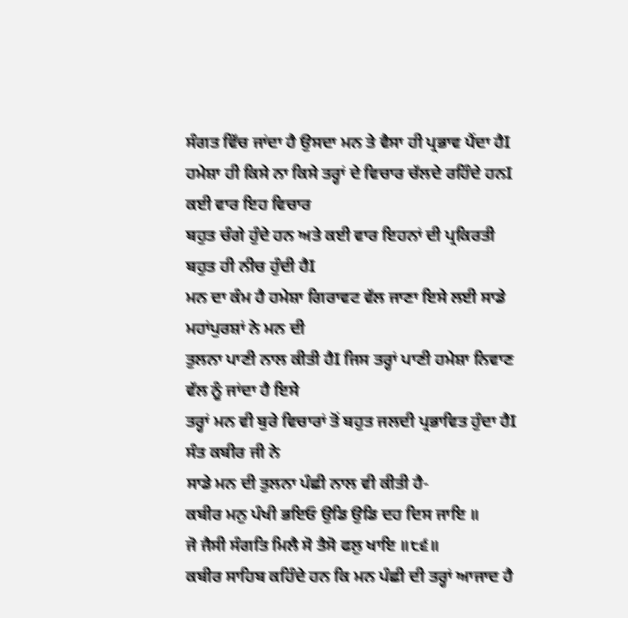ਸੰਗਤ ਵਿੱਚ ਜਾਂਦਾ ਹੈ ਉਸਦਾ ਮਨ ਤੇ ਵੈਸਾ ਹੀ ਪ੍ਰਭਾਵ ਪੈਂਦਾ ਹੈI
ਹਮੇਸ਼ਾ ਹੀ ਕਿਸੇ ਨਾ ਕਿਸੇ ਤਰ੍ਹਾਂ ਦੇ ਵਿਚਾਰ ਚੱਲਦੇ ਰਹਿੰਦੇ ਹਨI ਕਈ ਵਾਰ ਇਹ ਵਿਚਾਰ
ਬਹੁਤ ਚੰਗੇ ਹੁੰਦੇ ਹਨ ਅਤੇ ਕਈ ਵਾਰ ਇਹਨਾਂ ਦੀ ਪ੍ਰਕਿਰਤੀ ਬਹੁਤ ਹੀ ਨੀਚ ਹੁੰਦੀ ਹੈI
ਮਨ ਦਾ ਕੰਮ ਹੈ ਹਮੇਸ਼ਾ ਗਿਰਾਵਟ ਵੱਲ ਜਾਣਾ ਇਸੇ ਲਈ ਸਾਡੇ ਮਹਾਂਪੁਰਸ਼ਾਂ ਨੇ ਮਨ ਦੀ
ਤੁਲਨਾ ਪਾਣੀ ਨਾਲ ਕੀਤੀ ਹੈI ਜਿਸ ਤਰ੍ਹਾਂ ਪਾਣੀ ਹਮੇਸ਼ਾ ਨਿਵਾਣ ਵੱਲ ਨੂੰ ਜਾਂਦਾ ਹੈ ਇਸੇ
ਤਰ੍ਹਾਂ ਮਨ ਵੀ ਬੁਰੇ ਵਿਚਾਰਾਂ ਤੋਂ ਬਹੁਤ ਜਲਦੀ ਪ੍ਰਭਾਵਿਤ ਹੁੰਦਾ ਹੈI ਸੰਤ ਕਬੀਰ ਜੀ ਨੇ
ਸਾਡੇ ਮਨ ਦੀ ਤੁਲਨਾ ਪੰਛੀ ਨਾਲ ਵੀ ਕੀਤੀ ਹੈ-
ਕਬੀਰ ਮਨੁ ਪੰਖੀ ਭਇਓ ਉਡਿ ਉਡਿ ਦਹ ਦਿਸ ਜਾਇ ॥
ਜੋ ਜੈਸੀ ਸੰਗਤਿ ਮਿਲੈ ਸੋ ਤੈਸੋ ਫਲੁ ਖਾਇ ॥੮੬॥
ਕਬੀਰ ਸਾਹਿਬ ਕਹਿੰਦੇ ਹਨ ਕਿ ਮਨ ਪੰਛੀ ਦੀ ਤਰ੍ਹਾਂ ਆਜਾਦ ਹੈ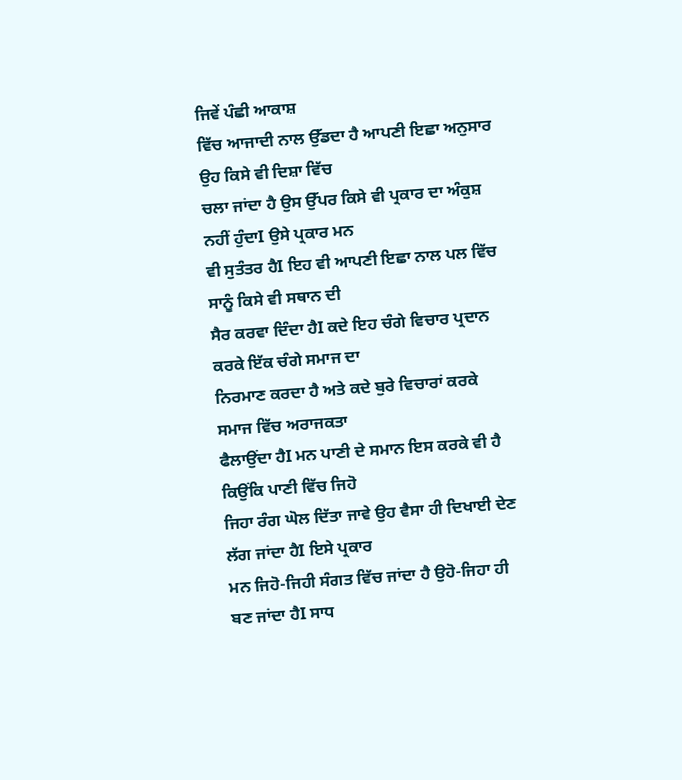ਜਿਵੇਂ ਪੰਛੀ ਆਕਾਸ਼
ਵਿੱਚ ਆਜਾਦੀ ਨਾਲ ਉੱਡਦਾ ਹੈ ਆਪਣੀ ਇਛਾ ਅਨੁਸਾਰ ਉਹ ਕਿਸੇ ਵੀ ਦਿਸ਼ਾ ਵਿੱਚ
ਚਲਾ ਜਾਂਦਾ ਹੈ ਉਸ ਉੱਪਰ ਕਿਸੇ ਵੀ ਪ੍ਰਕਾਰ ਦਾ ਅੰਕੁਸ਼ ਨਹੀਂ ਹੁੰਦਾI ਉਸੇ ਪ੍ਰਕਾਰ ਮਨ
ਵੀ ਸੁਤੰਤਰ ਹੈI ਇਹ ਵੀ ਆਪਣੀ ਇਛਾ ਨਾਲ ਪਲ ਵਿੱਚ ਸਾਨੂੰ ਕਿਸੇ ਵੀ ਸਥਾਨ ਦੀ
ਸੈਰ ਕਰਵਾ ਦਿੰਦਾ ਹੈI ਕਦੇ ਇਹ ਚੰਗੇ ਵਿਚਾਰ ਪ੍ਰਦਾਨ ਕਰਕੇ ਇੱਕ ਚੰਗੇ ਸਮਾਜ ਦਾ
ਨਿਰਮਾਣ ਕਰਦਾ ਹੈ ਅਤੇ ਕਦੇ ਬੁਰੇ ਵਿਚਾਰਾਂ ਕਰਕੇ ਸਮਾਜ ਵਿੱਚ ਅਰਾਜਕਤਾ
ਫੈਲਾਉਂਦਾ ਹੈI ਮਨ ਪਾਣੀ ਦੇ ਸਮਾਨ ਇਸ ਕਰਕੇ ਵੀ ਹੈ ਕਿਉਂਕਿ ਪਾਣੀ ਵਿੱਚ ਜਿਹੋ
ਜਿਹਾ ਰੰਗ ਘੋਲ ਦਿੱਤਾ ਜਾਵੇ ਉਹ ਵੈਸਾ ਹੀ ਦਿਖਾਈ ਦੇਣ ਲੱਗ ਜਾਂਦਾ ਹੈI ਇਸੇ ਪ੍ਰਕਾਰ
ਮਨ ਜਿਹੋ-ਜਿਹੀ ਸੰਗਤ ਵਿੱਚ ਜਾਂਦਾ ਹੈ ਉਹੋ-ਜਿਹਾ ਹੀ ਬਣ ਜਾਂਦਾ ਹੈI ਸਾਧ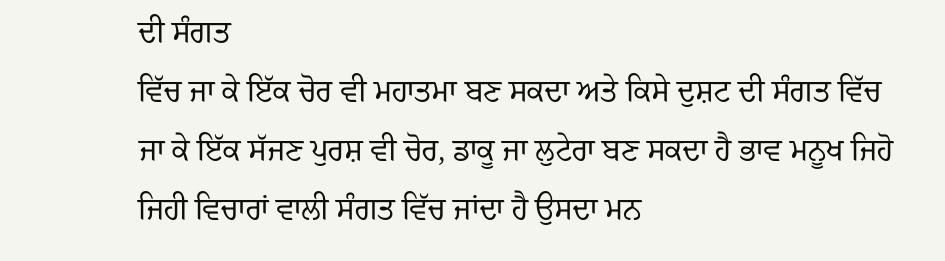ਦੀ ਸੰਗਤ
ਵਿੱਚ ਜਾ ਕੇ ਇੱਕ ਚੋਰ ਵੀ ਮਹਾਤਮਾ ਬਣ ਸਕਦਾ ਅਤੇ ਕਿਸੇ ਦੁਸ਼ਟ ਦੀ ਸੰਗਤ ਵਿੱਚ
ਜਾ ਕੇ ਇੱਕ ਸੱਜਣ ਪੁਰਸ਼ ਵੀ ਚੋਰ, ਡਾਕੂ ਜਾ ਲੁਟੇਰਾ ਬਣ ਸਕਦਾ ਹੈ ਭਾਵ ਮਨੂਖ ਜਿਹੋ
ਜਿਹੀ ਵਿਚਾਰਾਂ ਵਾਲੀ ਸੰਗਤ ਵਿੱਚ ਜਾਂਦਾ ਹੈ ਉਸਦਾ ਮਨ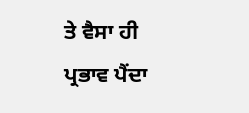ਤੇ ਵੈਸਾ ਹੀ ਪ੍ਰਭਾਵ ਪੈਂਦਾ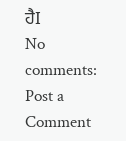ਹੈI
No comments:
Post a Comment